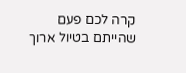קרה לכם פעם שהייתם בטיול ארוך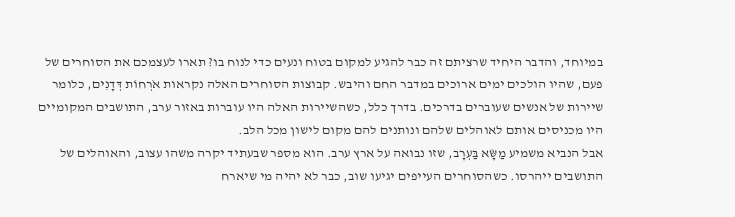במיוחד, והדבר היחיד שרציתם זה כבר להגיע למקום בטוח ונעים כדי לנוח בו? תארו לעצמכם את הסוחרים של פעם, שהיו הולכים ימים ארוכים במדבר החם והיבש. קבוצות הסוחרים האלה נקראות אֹרְחוֹת דְּדָנִים, כלומר שיירות של אנשים שעוברים בדרכים. בדרך כלל, כשהשיירות האלה היו עוברות באזור ערב, התושבים המקומיים היו מכניסים אותם לאוהלים שלהם ונותנים להם מקום לישון מכל הלב.
אבל הנביא משמיע מַשָּׂא בַּעְרָב, שזו נבואה על ארץ ערב. הוא מספר שבעתיד יקרה משהו עצוב, והאוהלים של התושבים ייהרסו. כשהסוחרים העייפים יגיעו שוב, כבר לא יהיה מי שיארח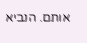אותם. הנביא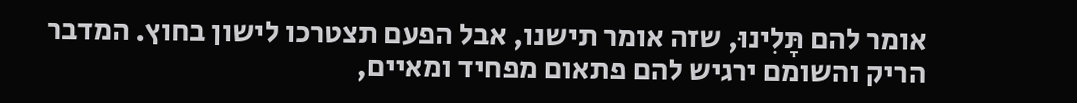אומר להם תָּלִינוּ, שזה אומר תישנו, אבל הפעם תצטרכו לישון בחוץ. המדבר הריק והשומם ירגיש להם פתאום מפחיד ומאיים,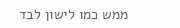ממש כמו לישון לבד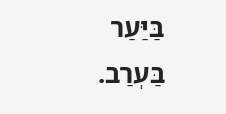בַּיַּעַר בַּעְרַב.